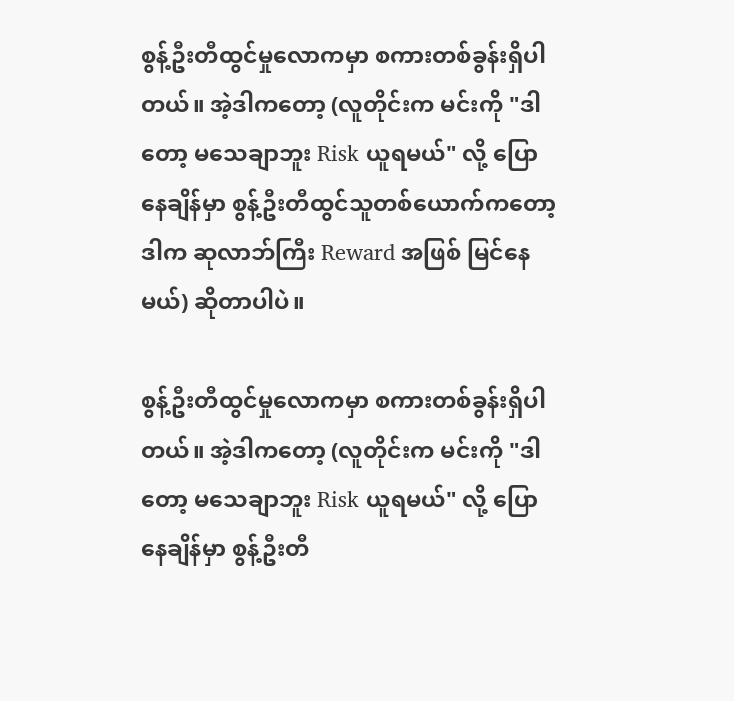စွန့်ဦးတီထွင်မှုလောကမှာ စကားတစ်ခွန်းရှိပါတယ်။ အဲ့ဒါကတော့ (လူတိုင်းက မင်းကို "ဒါတော့ မသေချာဘူး Risk ယူရမယ်" လို့ ပြောနေချိန်မှာ စွန့်ဦးတီထွင်သူတစ်ယောက်ကတော့ ဒါက ဆုလာဘ်ကြီး Reward အဖြစ် မြင်နေမယ်) ဆိုတာပါပဲ။

စွန့်ဦးတီထွင်မှုလောကမှာ စကားတစ်ခွန်းရှိပါတယ်။ အဲ့ဒါကတော့ (လူတိုင်းက မင်းကို "ဒါတော့ မသေချာဘူး Risk ယူရမယ်" လို့ ပြောနေချိန်မှာ စွန့်ဦးတီ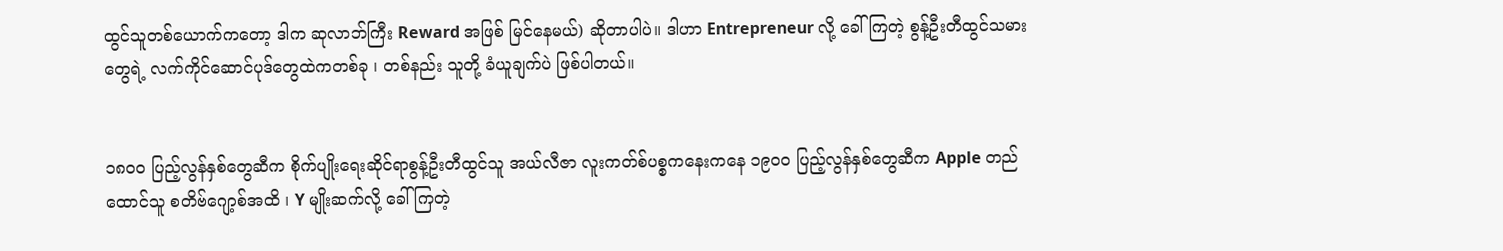ထွင်သူတစ်ယောက်ကတော့ ဒါက ဆုလာဘ်ကြီး Reward အဖြစ် မြင်နေမယ်) ဆိုတာပါပဲ။ ဒါဟာ Entrepreneur လို့ ခေါ်ကြတဲ့ စွန့်ဦးတီထွင်သမားတွေရဲ့ လက်ကိုင်ဆောင်ပုဒ်တွေထဲကတစ်ခု ၊ တစ်နည်း သူတို့ ခံယူချက်ပဲ ဖြစ်ပါတယ်။


၁၈၀၀ ပြည့်လွန်နှစ်တွေဆီက စိုက်ပျိုးရေးဆိုင်ရာစွန့်ဦးတီထွင်သူ အယ်လီဇာ လူးကတ်စ်ပစ္စကနေးကနေ ၁၉၀၀ ပြည့်လွန်နှစ်တွေဆီက Apple တည်ထောင်သူ စတိဗ်ဂျော့စ်အထိ ၊ Y မျိုးဆက်လို့ ခေါ်ကြတဲ့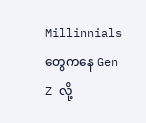Millinnials တွေကနေ Gen Z လို့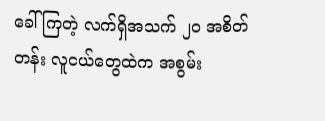ခေါ်ကြတဲ့ လက်ရှိအသက် ၂၀ အစိတ်တန်း လူငယ်တွေထဲက အစွမ်း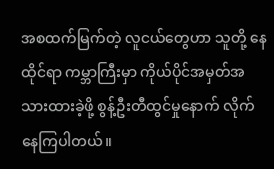အစထက်မြက်တဲ့ လူငယ်တွေဟာ သူတို့ နေထိုင်ရာ ကမ္ဘာကြီးမှာ ကိုယ်ပိုင်အမှတ်အသားထားခဲ့ဖို့ စွန့်ဦးတီထွင်မှုနောက် လိုက်နေကြပါတယ်။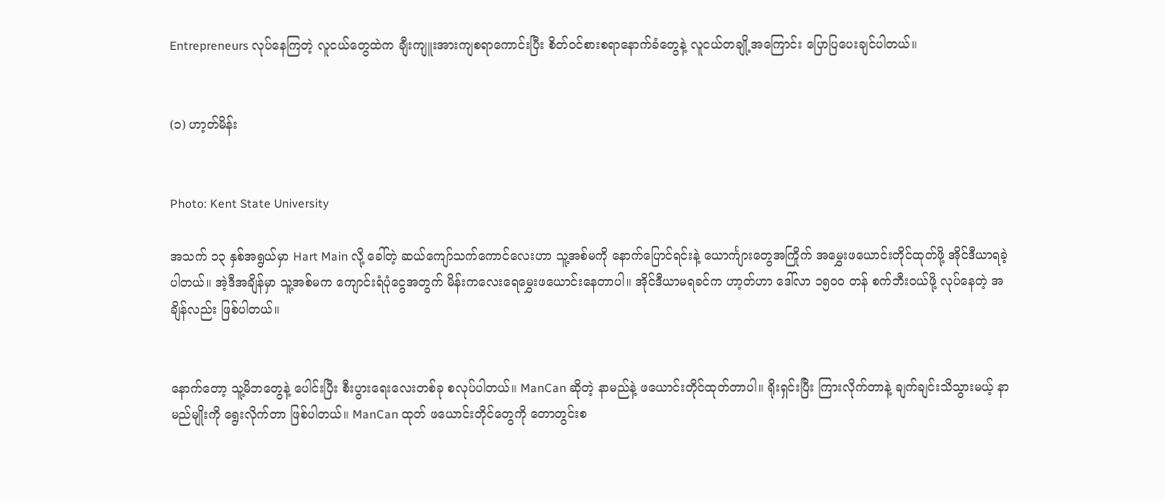Entrepreneurs လုပ်နေကြတဲ့ လူငယ်တွေထဲက ချီးကျူးအားကျစရာကောင်းပြီး စိတ်ဝင်စားစရာနောက်ခံတွေနဲ့ လူငယ်တချို့အကြောင်း ပြောပြပေးချင်ပါတယ်။


(၁) ဟာ့တ်မိန်း


Photo: Kent State University

အသက် ၁၃ နှစ်အရွယ်မှာ Hart Main လို့ ခေါ်တဲ့ ဆယ်ကျော်သက်ကောင်လေးဟာ သူ့အစ်မကို နောက်ပြောင်ရင်းနဲ့ ယောင်္ကျားတွေအကြိုက် အမွှေးဖယောင်းတိုင်ထုတ်ဖို့ အိုင်ဒီယာရခဲ့ပါတယ်။ အဲ့ဒီအချိန်မှာ သူ့အစ်မက ကျောင်းရံပုံငွေအတွက် မိန်းကလေးရေမွှေးဖယောင်းနေတာပါ။ အိုင်ဒီယာမရခင်က ဟာ့တ်ဟာ ဒေါ်လာ ၁၅၀၀ တန် စက်ဘီးဝယ်ဖို့ လုပ်နေတဲ့ အချိန်လည်း ဖြစ်ပါတယ်။


နောက်တော့ သူ့မိဘတွေနဲ့ ပေါင်းပြီး စီးပွားရေးလေးတစ်ခု စလုပ်ပါတယ်။ ManCan ဆိုတဲ့ နာမည်နဲ့ ဖယောင်းတိုင်ထုတ်တာပါ။ ရိုးရှင်းပြီး ကြားလိုက်တာနဲ့ ချက်ချင်းသိသွားမယ့် နာမည်မျိုးကို ရွေးလိုက်တာ ဖြစ်ပါတယ်။ ManCan ထုတ် ဖယောင်းတိုင်တွေကို တောတွင်းစ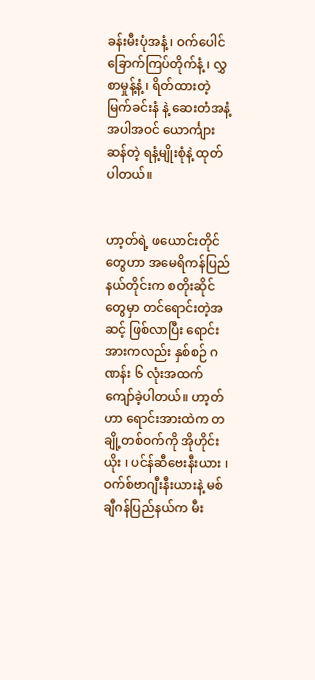ခန်းမီးပုံအနံ့ ၊ ဝက်ပေါင်ခြောက်ကြပ်တိုက်နံ့ ၊ လွှစာမှုန့်နံ့ ၊ ရိတ်ထားတဲ့ မြက်ခင်းနံ နဲ့ ဆေးတံအနံ့အပါအဝင် ယောင်္ကျားဆန်တဲ့ ရနံ့မျိုးစုံနဲ့ ထုတ်ပါတယ်။


ဟာ့တ်ရဲ့ ဖယောင်းတိုင်တွေဟာ အမေရိကန်ပြည်နယ်တိုင်းက စတိုးဆိုင်တွေမှာ တင်ရောင်းတဲ့အဆင့် ဖြစ်လာပြီး ရောင်းအားကလည်း နှစ်စဉ် ဂဏန်း ၆ လုံးအထက် ကျော်ခဲ့ပါတယ်။ ဟာ့တ်ဟာ ရောင်းအားထဲက တချို့တစ်ဝက်ကို အိုဟိုင်းယိုး ၊ ပင်န်ဆီဗေးနီးယား ၊ ဝက်စ်ဗာဂျီးနီးယားနဲ့ မစ်ချီဂန်ပြည်နယ်က မီး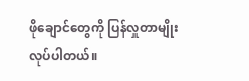ဖိုချောင်တွေကို ပြန်လှူတာမျိုး လုပ်ပါတယ်။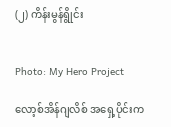(၂) ကိန်းမွန်ရွိုင်း


Photo: My Hero Project

လော့စ်အိန်ဂျလိစ် အရှေ့ပိုင်းက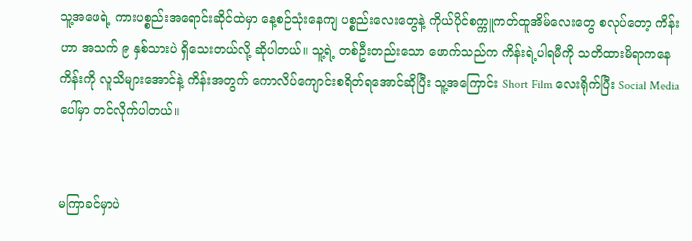သူ့အဖေရဲ့ ကားပစ္စည်းအရောင်းဆိုင်ထဲမှာ နေ့စဉ်သုံးနေကျ ပစ္စည်းလေးတွေနဲ့ ကိုယ်ပိုင်စက္ကူကတ်ထူအိမ်လေးတွေ စလုပ်တော့ ကိန်းဟာ အသက် ၉ နှစ်သားပဲ ရှိသေးတယ်လို့ ဆိုပါတယ်။ သူ့ရဲ့ တစ်ဦးတည်းသော ဖောက်သည်က ကိန်းရဲ့ပါရမီကို သတိထားမိရာကနေ ကိန်းကို လူသိများအောင်နဲ့ ကိန်းအတွက် ကောလိပ်ကျောင်းစရိတ်ရအောင်ဆိုပြီး သူ့အကြောင်း Short Film လေးရိုက်ပြီး Social Media ပေါ်မှာ တင်လိုက်ပါတယ်။


မကြာခင်မှာပဲ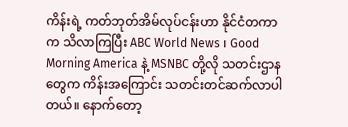ကိန်းရဲ့ ကတ်ဘုတ်အိမ်လုပ်ငန်းဟာ နိုင်ငံတကာက သိလာကြပြီး ABC World News ၊ Good Morning America နဲ့ MSNBC တို့လို သတင်းဌာနတွေက ကိန်းအကြောင်း သတင်းတင်ဆက်လာပါတယ်။ နောက်တော့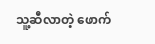သူ့ဆီလာတဲ့ ဖောက်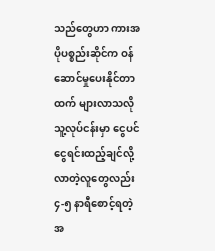သည်တွေဟာ ကားအပိုပစ္စည်းဆိုင်က ဝန်ဆောင်မှုပေးနိုင်တာထက် များလာသလို သူ့လုပ်ငန်းမှာ ငွေပင်ငွေရင်းထည့်ချင်လို့ လာတဲ့လူတွေလည်း ၄-၅ နာရီစောင့်ရတဲ့အ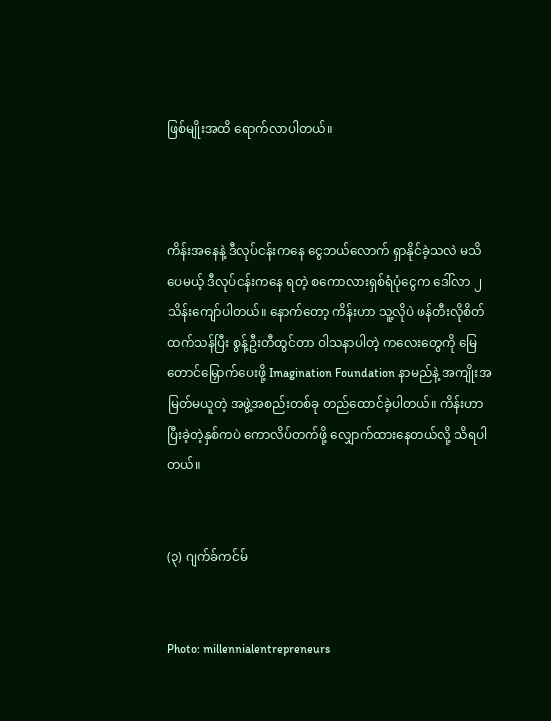ဖြစ်မျိုးအထိ ရောက်လာပါတယ်။



ကိန်းအနေနဲ့ ဒီလုပ်ငန်းကနေ ငွေဘယ်လောက် ရှာနိုင်ခဲ့သလဲ မသိပေမယ့် ဒီလုပ်ငန်းကနေ ရတဲ့ စကောလားရှစ်ရံပုံငွေက ဒေါ်လာ ၂ သိန်းကျော်ပါတယ်။ နောက်တော့ ကိန်းဟာ သူ့လိုပဲ ဖန်တီးလိုစိတ်ထက်သန်ပြီး စွန့်ဦးတီထွင်တာ ဝါသနာပါတဲ့ ကလေးတွေကို မြေတောင်မြှောက်ပေးဖို့ Imagination Foundation နာမည်နဲ့ အကျိုးအမြတ်မယူတဲ့ အဖွဲ့အစည်းတစ်ခု တည်ထောင်ခဲ့ပါတယ်။ ကိန်းဟာ ပြီးခဲ့တဲ့နှစ်ကပဲ ကောလိပ်တက်ဖို့ လျှောက်ထားနေတယ်လို့ သိရပါတယ်။


(၃) ဂျက်ခ်ကင်မ်


Photo: millennialentrepreneurs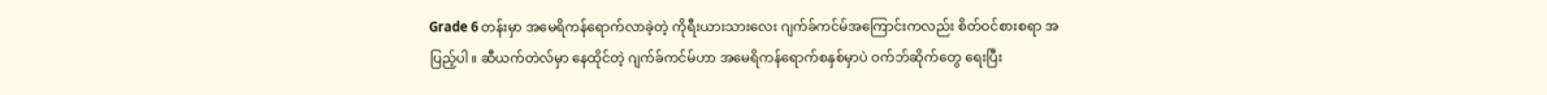Grade 6 တန်းမှာ အမေရိကန်ရောက်လာခဲ့တဲ့ ကိုရီးယားသားလေး ဂျက်ခ်ကင်မ်အကြောင်းကလည်း စိတ်ဝင်စားစရာ အပြည့်ပါ။ ဆီယက်တဲလ်မှာ နေထိုင်တဲ့ ဂျက်ခ်ကင်မ်ဟာ အမေရိကန်ရောက်စနှစ်မှာပဲ ဝက်ဘ်ဆိုက်တွေ ရေးပြီး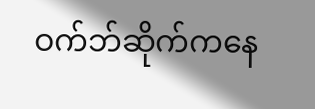ဝက်ဘ်ဆိုက်ကနေ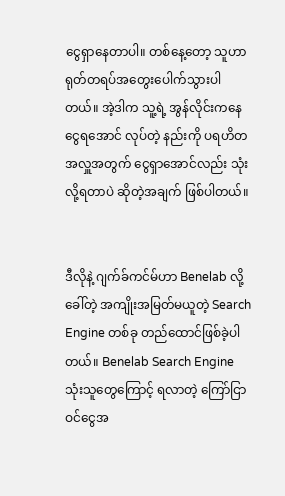ငွေရှာနေတာပါ။ တစ်နေ့တော့ သူဟာ ရုတ်တရပ်အတွေးပေါက်သွားပါတယ်။ အဲ့ဒါက သူ့ရဲ့ အွန်လိုင်းကနေ ငွေရအောင် လုပ်တဲ့ နည်းကို ပရဟိတအလှူအတွက် ငွေရှာအောင်လည်း သုံးလို့ရတာပဲ ဆိုတဲ့အချက် ဖြစ်ပါတယ်။


ဒီလိုနဲ့ ဂျက်ခ်ကင်မ်ဟာ Benelab လို့ခေါ်တဲ့ အကျိုးအမြတ်မယူတဲ့ Search Engine တစ်ခု တည်ထောင်ဖြစ်ခဲ့ပါတယ်။ Benelab Search Engine သုံးသူတွေကြောင့် ရလာတဲ့ ကြော်ငြာဝင်ငွေအ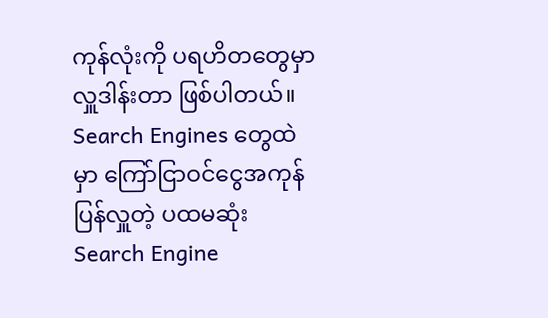ကုန်လုံးကို ပရဟိတတွေမှာ လှူဒါန်းတာ ဖြစ်ပါတယ်။ Search Engines တွေထဲမှာ ကြော်ငြာဝင်ငွေအကုန် ပြန်လှူတဲ့ ပထမဆုံး Search Engine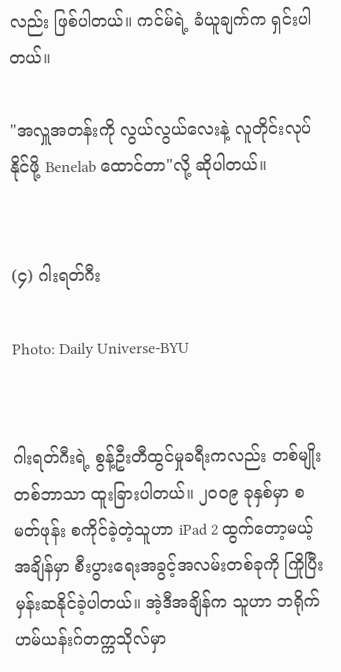လည်း ဖြစ်ပါတယ်။ ကင်မ်ရဲ့ ခံယူချက်က ရှင်းပါတယ်။

"အလှူအတန်းကို လွယ်လွယ်လေးနဲ့ လူတိုင်းလုပ်နိုင်ဖို့ Benelab ထောင်တာ"လို့ ဆိုပါတယ်။


(၄) ဂါးရတ်ဂီး

Photo: Daily Universe-BYU


ဂါးရတ်ဂီးရဲ့ စွန့်ဦးတီထွင်မှုခရီးကလည်း တစ်မျိုးတစ်ဘာသာ ထူးခြားပါတယ်။ ၂၀၀၉ ခုနှစ်မှာ စမတ်ဖုန်း စကိုင်ခဲ့တဲ့သူဟာ iPad 2 ထွက်တော့မယ့်အချိန်မှာ စီးပွားရေးအခွင့်အလမ်းတစ်ခုကို ကြိုပြီးမှန်းဆနိုင်ခဲ့ပါတယ်။ အဲ့ဒီအချိန်က သူဟာ ဘရိုက်ဟမ်ယန်းဂ်တက္ကသိုလ်မှာ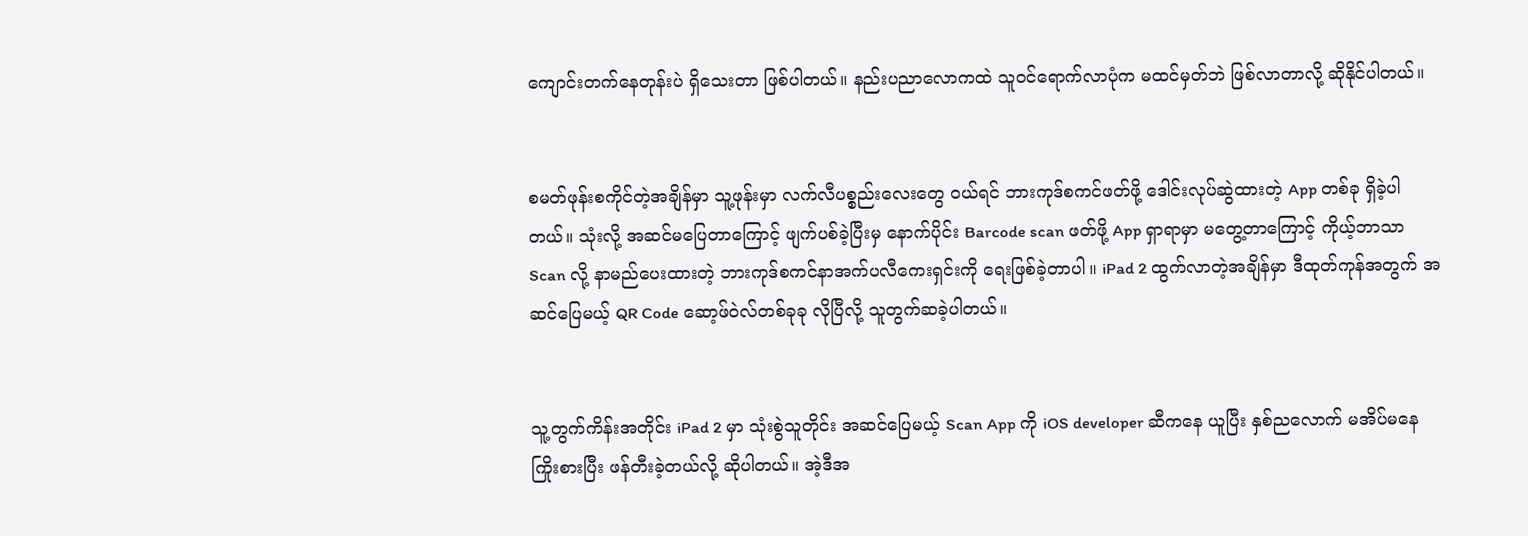ကျောင်းတက်နေတုန်းပဲ ရှိသေးတာ ဖြစ်ပါတယ်။ နည်းပညာလောကထဲ သူဝင်ရောက်လာပုံက မထင်မှတ်ဘဲ ဖြစ်လာတာလို့ ဆိုနိုင်ပါတယ်။


စမတ်ဖုန်းစကိုင်တဲ့အချိန်မှာ သူ့ဖုန်းမှာ လက်လီပစ္စည်းလေးတွေ ဝယ်ရင် ဘားကုဒ်စကင်ဖတ်ဖို့ ဒေါင်းလုပ်ဆွဲထားတဲ့ App တစ်ခု ရှိခဲ့ပါတယ်။ သုံးလို့ အဆင်မပြေတာကြောင့် ဖျက်ပစ်ခဲ့ပြီးမှ နောက်ပိုင်း Barcode scan ဖတ်ဖို့ App ရှာရာမှာ မတွေ့တာကြောင့် ကိုယ့်ဘာသာ Scan လို့ နာမည်ပေးထားတဲ့ ဘားကုဒ်စကင်နာအက်ပလီကေးရှင်းကို ရေးဖြစ်ခဲ့တာပါ။ iPad 2 ထွက်လာတဲ့အချိန်မှာ ဒီထုတ်ကုန်အတွက် အဆင်ပြေမယ့် QR Code ဆော့ဖ်ဝဲလ်တစ်ခုခု လိုပြီလို့ သူတွက်ဆခဲ့ပါတယ်။


သူ့တွက်ကိန်းအတိုင်း iPad 2 မှာ သုံးစွဲသူတိုင်း အဆင်ပြေမယ့် Scan App ကို iOS developer ဆီကနေ ယူပြီး နှစ်ညလောက် မအိပ်မနေ ကြိုးစားပြီး ဖန်တီးခဲ့တယ်လို့ ဆိုပါတယ်။ အဲ့ဒီအ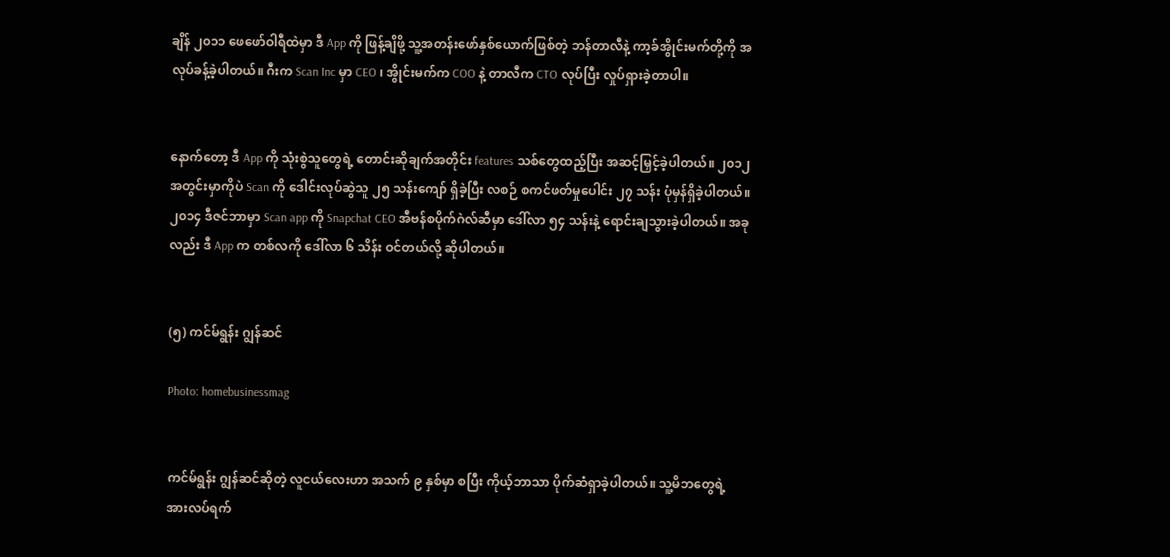ချိန် ၂၀၁၁ ဖေဖော်ဝါရီထဲမှာ ဒီ App ကို ဖြန့်ချိဖို့ သူ့အတန်းဖော်နှစ်ယောက်ဖြစ်တဲ့ ဘန်တာလီနဲ့ ကာ့ခ်အွိုင်းမက်တို့ကို အလုပ်ခန့်ခဲ့ပါတယ်။ ဂီးက Scan Inc မှာ CEO ၊ အွိုင်းမက်က COO နဲ့ တာလီက CTO လုပ်ပြီး လှုပ်ရှားခဲ့တာပါ။


နောက်တော့ ဒီ App ကို သုံးစွဲသူတွေရဲ့ တောင်းဆိုချက်အတိုင်း features သစ်တွေထည့်ပြီး အဆင့်မြှင့်ခဲ့ပါတယ်။ ၂၀၁၂ အတွင်းမှာကိုပဲ Scan ကို ဒေါင်းလုပ်ဆွဲသူ ၂၅ သန်းကျော် ရှိခဲ့ပြီး လစဉ် စကင်ဖတ်မှုပေါင်း ၂၇ သန်း ပုံမှန်ရှိခဲ့ပါတယ်။ ၂၀၁၄ ဒီဇင်ဘာမှာ Scan app ကို Snapchat CEO အီဗန်စပိုက်ဂဲလ်ဆီမှာ ဒေါ်လာ ၅၄ သန်းနဲ့ ရောင်းချသွားခဲ့ပါတယ်။ အခုလည်း ဒီ App က တစ်လကို ဒေါ်လာ ၆ သိန်း ဝင်တယ်လို့ ဆိုပါတယ်။


(၅) ကင်မ်ရွန်း ဂျွန်ဆင်

Photo: homebusinessmag


ကင်မ်ရွန်း ဂျွန်ဆင်ဆိုတဲ့ လူငယ်လေးဟာ အသက် ၉ နှစ်မှာ စပြီး ကိုယ့်ဘာသာ ပိုက်ဆံရှာခဲ့ပါတယ်။ သူ့မိဘတွေရဲ့ အားလပ်ရက်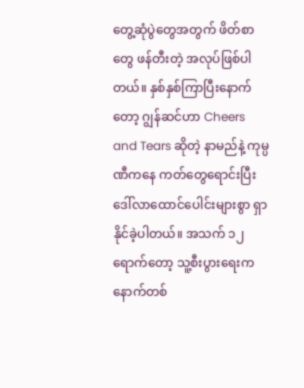တွေ့ဆုံပွဲတွေအတွက် ဖိတ်စာတွေ ဖန်တီးတဲ့ အလုပ်ဖြစ်ပါတယ်။ နှစ်နှစ်ကြာပြီးနောက်တော့ ဂျွန်ဆင်ဟာ Cheers and Tears ဆိုတဲ့ နာမည်နဲ့ ကုမ္ပဏီကနေ ကတ်တွေရောင်းပြီး ဒေါ်လာထောင်ပေါင်းများစွာ ရှာနိုင်ခဲ့ပါတယ်။ အသက် ၁၂ ရောက်တော့ သူ့စီးပွားရေးက နောက်တစ်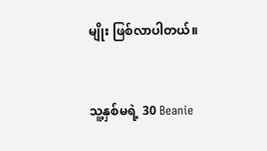မျိုး ဖြစ်လာပါတယ်။


သူ့နှစ်မရဲ့ 30 Beanie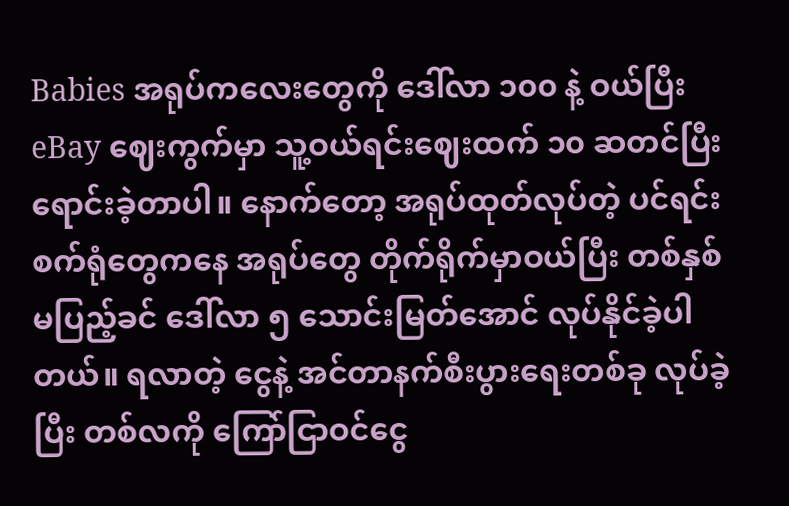Babies အရုပ်ကလေးတွေကို ဒေါ်လာ ၁၀၀ နဲ့ ဝယ်ပြီး eBay ဈေးကွက်မှာ သူ့ဝယ်ရင်းဈေးထက် ၁၀ ဆတင်ပြီး ရောင်းခဲ့တာပါ။ နောက်တော့ အရုပ်ထုတ်လုပ်တဲ့ ပင်ရင်းစက်ရုံတွေကနေ အရုပ်တွေ တိုက်ရိုက်မှာဝယ်ပြီး တစ်နှစ်မပြည့်ခင် ဒေါ်လာ ၅ သောင်းမြတ်အောင် လုပ်နိုင်ခဲ့ပါတယ်။ ရလာတဲ့ ငွေနဲ့ အင်တာနက်စီးပွားရေးတစ်ခု လုပ်ခဲ့ပြီး တစ်လကို ကြော်ငြာဝင်ငွေ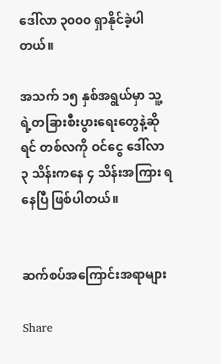ဒေါ်လာ ၃၀၀၀ ရှာနိုင်ခဲ့ပါတယ်။

အသက် ၁၅ နှစ်အရွယ်မှာ သူ့ရဲ့တခြားစီးပွားရေးတွေနဲ့ဆိုရင် တစ်လကို ဝင်ငွေ ဒေါ်လာ ၃ သိန်းကနေ ၄ သိန်းအကြား ရနေပြီ ဖြစ်ပါတယ်။


ဆက်စပ်အကြောင်းအရာများ

Share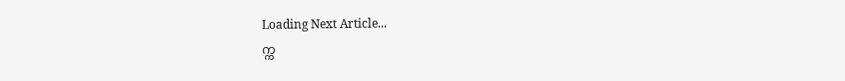Loading Next Article...
က္က